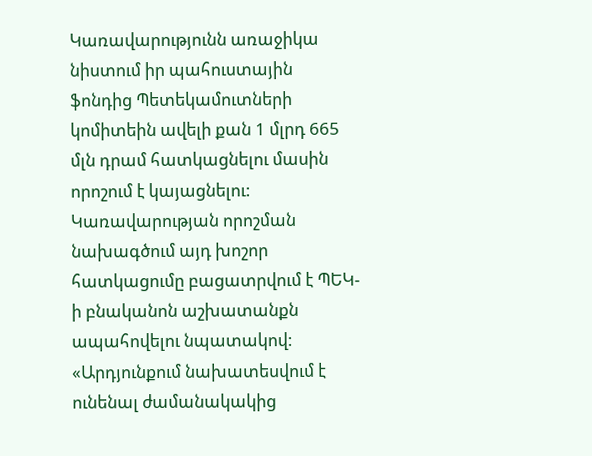Կառավարությունն առաջիկա նիստում իր պահուստային ֆոնդից Պետեկամուտների կոմիտեին ավելի քան 1 մլրդ 665 մլն դրամ հատկացնելու մասին որոշում է կայացնելու: Կառավարության որոշման նախագծում այդ խոշոր հատկացումը բացատրվում է ՊԵԿ-ի բնականոն աշխատանքն ապահովելու նպատակով: «Արդյունքում նախատեսվում է ունենալ ժամանակակից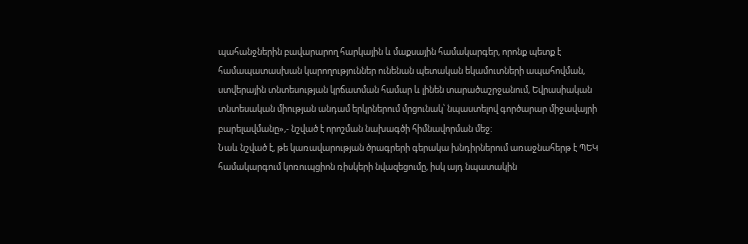պահանջներին բավարարող հարկային և մաքսային համակարգեր, որոնք պետք է համապատասխան կարողություններ ունենան պետական եկամուտների ապահովման, ստվերային տնտեսության կրճատման համար և լինեն տարածաշրջանում, Եվրասիական տնտեսական միության անդամ երկրներում մրցունակ՝ նպաստելով գործարար միջավայրի բարելավմանը»,- նշված է որոշման նախագծի հիմնավորման մեջ:
Նաև նշված է, թե կառավարության ծրագրերի գերակա խնդիրներում առաջնահերթ է ՊԵԿ համակարգում կոռուպցիոն ռիսկերի նվազեցումը, իսկ այդ նպատակին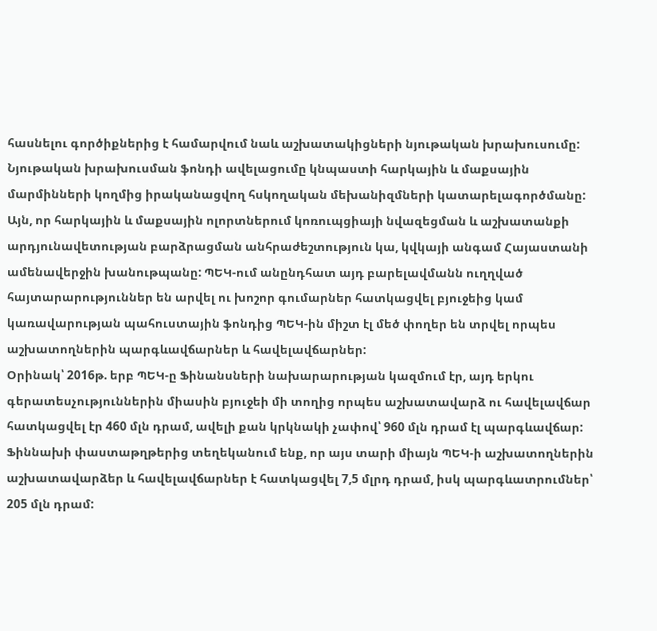հասնելու գործիքներից է համարվում նաև աշխատակիցների նյութական խրախուսումը: Նյութական խրախուսման ֆոնդի ավելացումը կնպաստի հարկային և մաքսային մարմինների կողմից իրականացվող հսկողական մեխանիզմների կատարելագործմանը: Այն, որ հարկային և մաքսային ոլորտներում կոռուպցիայի նվազեցման և աշխատանքի արդյունավետության բարձրացման անհրաժեշտություն կա, կվկայի անգամ Հայաստանի ամենավերջին խանութպանը: ՊԵԿ-ում անընդհատ այդ բարելավմանն ուղղված հայտարարություններ են արվել ու խոշոր գումարներ հատկացվել բյուջեից կամ կառավարության պահուստային ֆոնդից ՊԵԿ-ին միշտ էլ մեծ փողեր են տրվել որպես աշխատողներին պարգևավճարներ և հավելավճարներ:
Օրինակ՝ 2016թ. երբ ՊԵԿ-ը Ֆինանսների նախարարության կազմում էր, այդ երկու գերատեսչություններին միասին բյուջեի մի տողից որպես աշխատավարձ ու հավելավճար հատկացվել էր 460 մլն դրամ, ավելի քան կրկնակի չափով՝ 960 մլն դրամ էլ պարգևավճար: Ֆիննախի փաստաթղթերից տեղեկանում ենք, որ այս տարի միայն ՊԵԿ-ի աշխատողներին աշխատավարձեր և հավելավճարներ է հատկացվել 7,5 մլրդ դրամ, իսկ պարգևատրումներ՝ 205 մլն դրամ: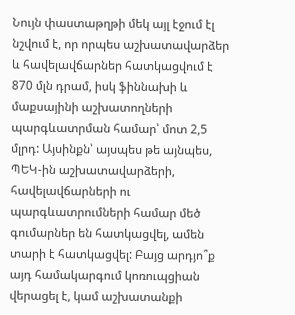Նույն փաստաթղթի մեկ այլ էջում էլ նշվում է, որ որպես աշխատավարձեր և հավելավճարներ հատկացվում է 870 մլն դրամ, իսկ ֆիննախի և մաքսայինի աշխատողների պարգևատրման համար՝ մոտ 2,5 մլրդ: Այսինքն՝ այսպես թե այնպես, ՊԵԿ-ին աշխատավարձերի, հավելավճարների ու պարգևատրումների համար մեծ գումարներ են հատկացվել, ամեն տարի է հատկացվել: Բայց արդյո՞ք այդ համակարգում կոռուպցիան վերացել է, կամ աշխատանքի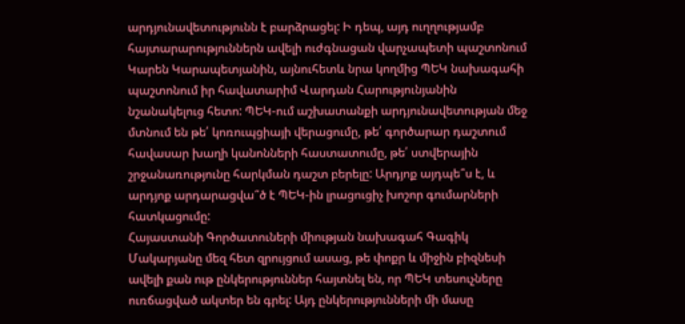արդյունավետությունն է բարձրացել: Ի դեպ, այդ ուղղությամբ հայտարարություններն ավելի ուժգնացան վարչապետի պաշտոնում Կարեն Կարապետյանին, այնուհետև նրա կողմից ՊԵԿ նախագահի պաշտոնում իր հավատարիմ Վարդան Հարությունյանին նշանակելուց հետո: ՊԵԿ-ում աշխատանքի արդյունավետության մեջ մտնում են թե՛ կոռուպցիայի վերացումը, թե՛ գործարար դաշտում հավասար խաղի կանոնների հաստատումը, թե՛ ստվերային շրջանառությունը հարկման դաշտ բերելը: Արդյոք այդպե՞ս է, և արդյոք արդարացվա՞ծ է ՊԵԿ-ին լրացուցիչ խոշոր գումարների հատկացումը:
Հայաստանի Գործատուների միության նախագահ Գագիկ Մակարյանը մեզ հետ զրույցում ասաց, թե փոքր և միջին բիզնեսի ավելի քան ութ ընկերություններ հայտնել են, որ ՊԵԿ տեսուչները ուռճացված ակտեր են գրել: Այդ ընկերությունների մի մասը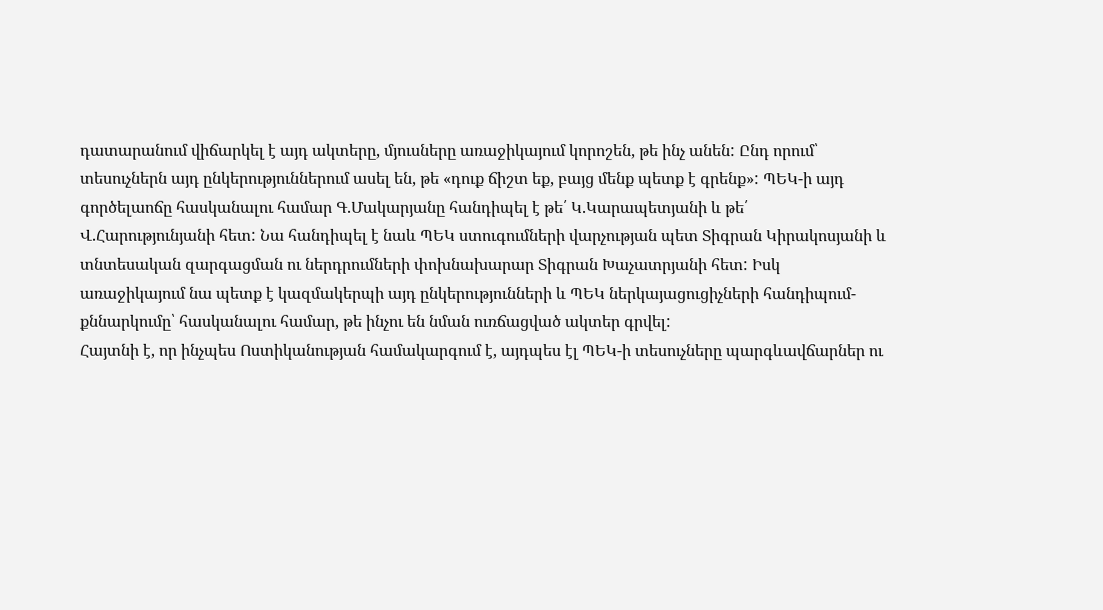դատարանում վիճարկել է այդ ակտերը, մյուսները առաջիկայում կորոշեն, թե ինչ անեն: Ընդ որում՝ տեսուչներն այդ ընկերություններում ասել են, թե «դուք ճիշտ եք, բայց մենք պետք է գրենք»: ՊԵԿ-ի այդ գործելաոճը հասկանալու համար Գ.Մակարյանը հանդիպել է թե՛ Կ.Կարապետյանի և թե՛ Վ.Հարությունյանի հետ: Նա հանդիպել է նաև ՊԵԿ ստուգումների վարչության պետ Տիգրան Կիրակոսյանի և տնտեսական զարգացման ու ներդրումների փոխնախարար Տիգրան Խաչատրյանի հետ: Իսկ առաջիկայում նա պետք է կազմակերպի այդ ընկերությունների և ՊԵԿ ներկայացուցիչների հանդիպում-քննարկումը՝ հասկանալու համար, թե ինչու են նման ուռճացված ակտեր գրվել:
Հայտնի է, որ ինչպես Ոստիկանության համակարգում է, այդպես էլ ՊԵԿ-ի տեսուչները պարգևավճարներ ու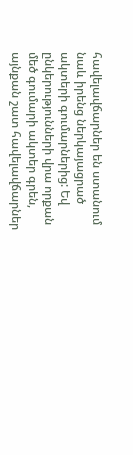հավելավճարներ են ստանում նաև իրենց ներկայացրած ակտերի գումարներից: Եվ ընկերությունների վրա որքան մեծ գումարի ակտեր գրեն, այնքան շատ հավելավճարներ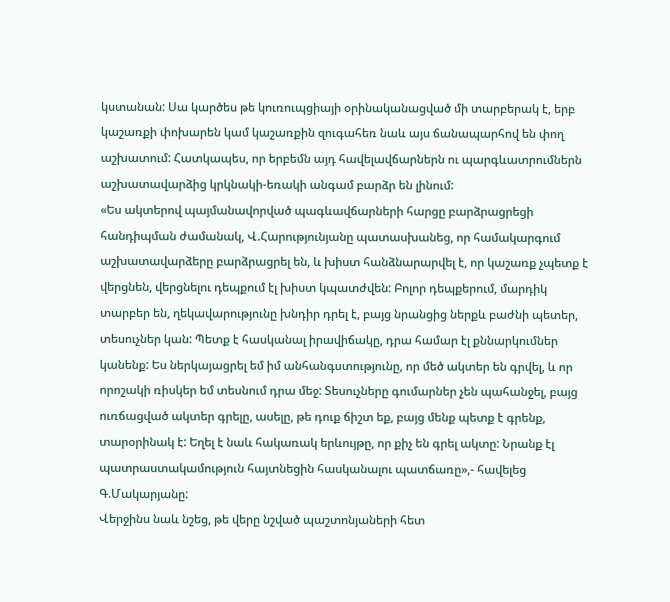կստանան: Սա կարծես թե կուռուպցիայի օրինականացված մի տարբերակ է, երբ կաշառքի փոխարեն կամ կաշառքին զուգահեռ նաև այս ճանապարհով են փող աշխատում: Հատկապես, որ երբեմն այդ հավելավճարներն ու պարգևատրումներն աշխատավարձից կրկնակի-եռակի անգամ բարձր են լինում:
«Ես ակտերով պայմանավորված պագևավճարների հարցը բարձրացրեցի հանդիպման ժամանակ, Վ.Հարությունյանը պատասխանեց, որ համակարգում աշխատավարձերը բարձրացրել են, և խիստ հանձնարարվել է, որ կաշառք չպետք է վերցնեն, վերցնելու դեպքում էլ խիստ կպատժվեն: Բոլոր դեպքերում, մարդիկ տարբեր են, ղեկավարությունը խնդիր դրել է, բայց նրանցից ներքև բաժնի պետեր, տեսուչներ կան: Պետք է հասկանալ իրավիճակը, դրա համար էլ քննարկումներ կանենք: Ես ներկայացրել եմ իմ անհանգստությունը, որ մեծ ակտեր են գրվել, և որ որոշակի ռիսկեր եմ տեսնում դրա մեջ: Տեսուչները գումարներ չեն պահանջել, բայց ուռճացված ակտեր գրելը, ասելը, թե դուք ճիշտ եք, բայց մենք պետք է գրենք, տարօրինակ է: Եղել է նաև հակառակ երևույթը, որ քիչ են գրել ակտը: Նրանք էլ պատրաստակամություն հայտնեցին հասկանալու պատճառը»,- հավելեց Գ.Մակարյանը:
Վերջինս նաև նշեց, թե վերը նշված պաշտոնյաների հետ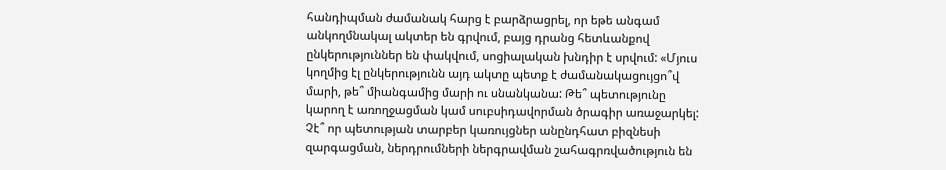հանդիպման ժամանակ հարց է բարձրացրել, որ եթե անգամ անկողմնակալ ակտեր են գրվում, բայց դրանց հետևանքով ընկերություններ են փակվում, սոցիալական խնդիր է սրվում: «Մյուս կողմից էլ ընկերությունն այդ ակտը պետք է ժամանակացույցո՞վ մարի, թե՞ միանգամից մարի ու սնանկանա: Թե՞ պետությունը կարող է առողջացման կամ սուբսիդավորման ծրագիր առաջարկել: Չէ՞ որ պետության տարբեր կառույցներ անընդհատ բիզնեսի զարգացման, ներդրումների ներգրավման շահագրռվածություն են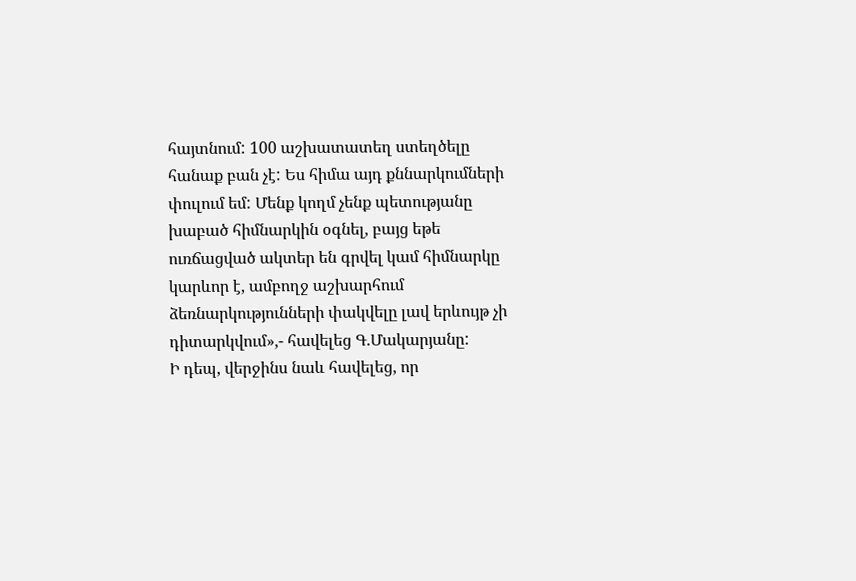հայտնում: 100 աշխատատեղ ստեղծելը հանաք բան չէ: Ես հիմա այդ քննարկումների փուլում եմ: Մենք կողմ չենք պետությանը խաբած հիմնարկին օգնել, բայց եթե ուռճացված ակտեր են գրվել կամ հիմնարկը կարևոր է, ամբողջ աշխարհում ձեռնարկությունների փակվելը լավ երևույթ չի դիտարկվում»,- հավելեց Գ.Մակարյանը:
Ի դեպ, վերջինս նաև հավելեց, որ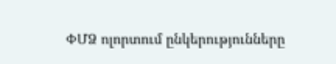ՓՄՁ ոլորտում ընկերությունները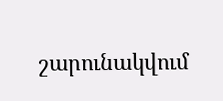շարունակվում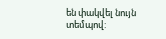են փակվել նույն տեմպով: